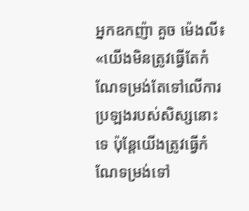អ្នកឧកញ៉ា គួច ម៉េងលី៖ «យើងមិនត្រូវធ្វើតែកំណែទម្រង់តែទៅលើការប្រឡងរបស់សិស្សនោះទេ ប៉ុន្តែយើងត្រូវធ្វើកំណែទម្រង់ទៅ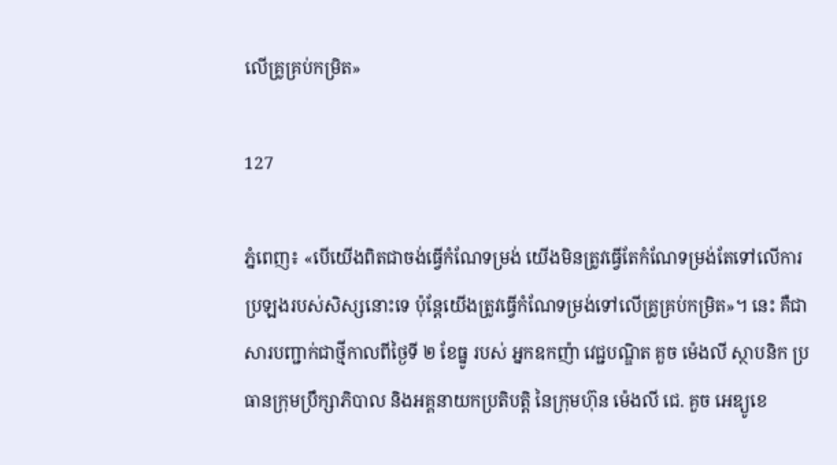លើគ្រូគ្រប់កម្រិត»

127

ភ្នំពេញ៖ «បើយើងពិតជាចង់ធ្វើកំណែទម្រង់ យើងមិនត្រូវធ្វើតែកំណែទម្រង់តែទៅលើការប្រឡងរបស់សិស្សនោះទេ ប៉ុន្តែយើងត្រូវធ្វើកំណែទម្រង់ទៅលើគ្រូគ្រប់កម្រិត»។ នេះ គឺជាសារបញ្ជាក់ជាថ្មីកាលពីថ្ងៃទី ២ ខែធ្នូ របស់ អ្នកឧកញ៉ា វេជ្ជបណ្ឌិត គួច ម៉េងលី ស្ថាបនិក ប្រធានក្រុមប្រឹក្សាភិបាល និងអគ្គនាយកប្រតិបត្តិ នៃក្រុមហ៊ុន ម៉េងលី ជេ. គួច អេឌ្យូខេ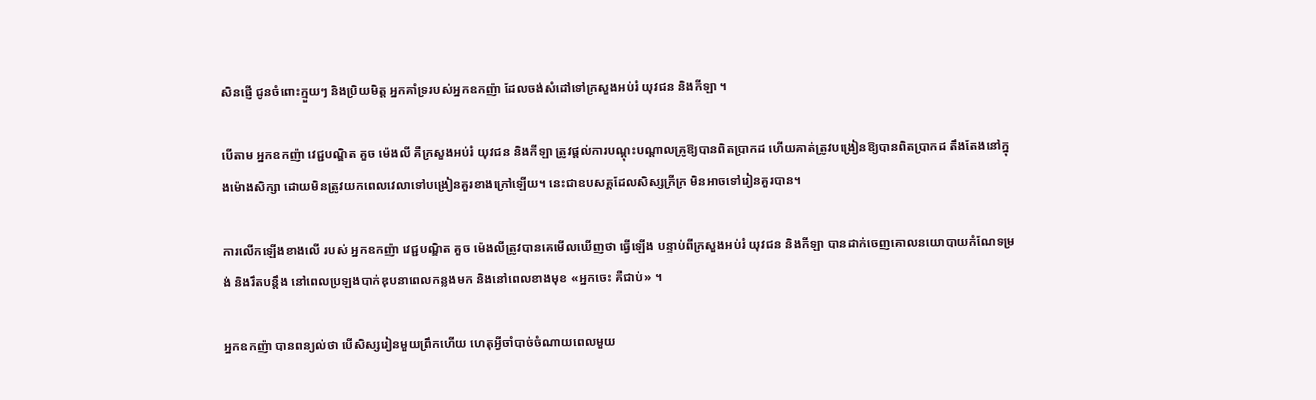សិនផ្ញើ ជូនចំពោះក្មួយៗ និងប្រិយមិត្ត អ្នកគាំទ្ររបស់អ្នកឧកញ៉ា ដែលចង់សំដៅទៅក្រសួងអប់រំ យុវជន និងកីឡា ។

បើតាម អ្នកឧកញ៉ា វេជ្ជបណ្ឌិត គួច ម៉េងលី គឺក្រសួងអប់រំ យុវជន និងកីឡា ត្រូវផ្ដល់ការបណ្ដុះបណ្ដាលគ្រូឱ្យបានពិតប្រាកដ ហើយគាត់ត្រូវបង្រៀនឱ្យបានពិតប្រាកដ តឹងតែងនៅក្នុងម៉ោងសិក្សា ដោយមិនត្រូវយកពេលវេលាទៅបង្រៀនគួរខាងក្រៅឡើយ។ នេះជាឧបសគ្គដែលសិស្សក្រីក្រ មិនអាចទៅរៀនគួរបាន។

ការលើកឡើងខាងលើ របស់ អ្នកឧកញ៉ា វេជ្ជបណ្ឌិត គួច ម៉េងលីត្រូវបានគេមើលឃើញថា ធ្វើឡើង បន្ទាប់ពីក្រសួងអប់រំ យុវជន និងកីឡា បានដាក់ចេញគោលនយោបាយកំណែទម្រង់ និងរឹតបន្តឹង នៅពេលប្រឡងបាក់ឌុបនាពេលកន្លងមក និងនៅពេលខាងមុខ «អ្នកចេះ គឺជាប់» ។

អ្នកឧកញ៉ា បានពន្យល់ថា បើសិស្សរៀនមួយព្រឹកហើយ ហេតុអ្វីចាំបាច់ចំណាយពេលមួយ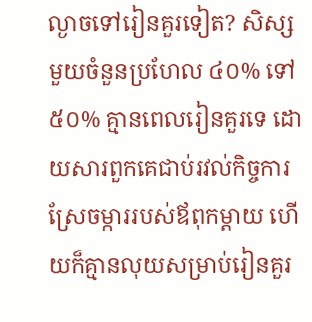ល្ងាចទៅរៀនគួរទៀត? សិស្សមួយចំនួនប្រហែល ៤០% ទៅ ៥០% គ្មានពេលរៀនគួរទេ ដោយសារពួកគេជាប់រវល់កិច្ចការស្រែចម្ការរបស់ឪពុកម្ដាយ ហើយក៏គ្មានលុយសម្រាប់រៀនគួរ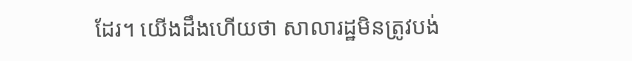ដែរ។ យើងដឹងហើយថា សាលារដ្ឋមិនត្រូវបង់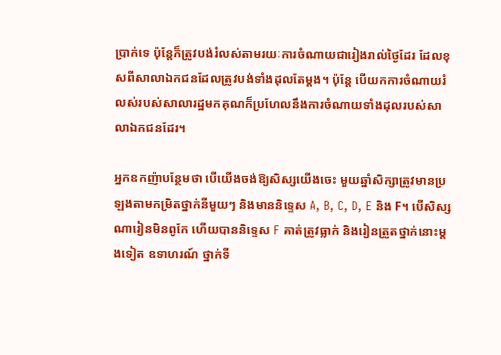ប្រាក់ទេ ប៉ុន្តែក៏ត្រូវបង់រំលស់តាមរយៈការចំណាយជារៀងរាល់ថ្ងៃដែរ ដែលខុសពីសាលាឯកជនដែលត្រូវបង់ទាំងដុលតែម្ដង។ ប៉ុន្តែ បើយកការចំណាយរំលស់របស់សាលារដ្ឋមកគុណក៏ប្រហែលនឹងការចំណាយទាំងដុលរបស់សាលាឯកជនដែរ។

អ្នកឧកញ៉ាបន្ថែមថា បើយើងចង់ឱ្យសិស្សយើងចេះ មួយឆ្នាំសិក្សាត្រូវមានប្រឡងតាមកម្រិតថ្នាក់នីមួយៗ និងមាននិទ្ទេស A, B, C, D, E និង F។ បើសិស្សណារៀនមិនពូកែ ហើយបាននិទ្ទេស F គាត់ត្រូវធ្លាក់ និងរៀនត្រួតថ្នាក់នោះម្ដងទៀត ឧទាហរណ៍ ថ្នាក់ទី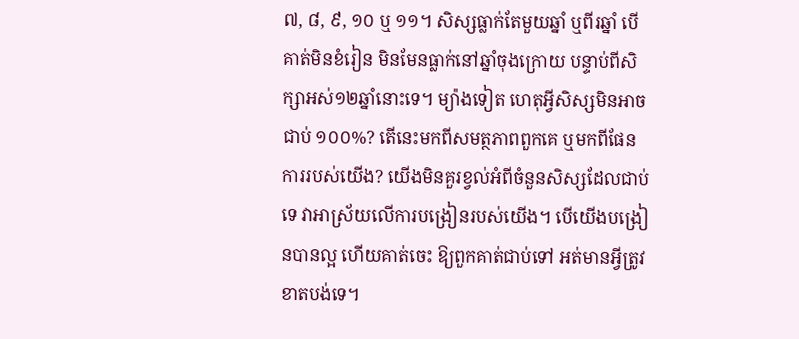៧, ៨, ៩, ១០ ឬ ១១។ សិស្សធ្លាក់តែមួយឆ្នាំ ឬពីរឆ្នាំ បើគាត់មិនខំរៀន មិនមែនធ្លាក់នៅឆ្នាំចុងក្រោយ បន្ទាប់ពីសិក្សាអស់១២ឆ្នាំនោះទេ។ ម្យ៉ាងទៀត ហេតុអ្វីសិស្សមិនអាចជាប់ ១០០%? តើនេះមកពីសមត្ថភាពពួកគេ ឬមកពីផែនការរបស់យើង? យើងមិនគួរខ្វល់អំពីចំនួនសិស្សដែលជាប់ទេ វាអាស្រ័យលើការបង្រៀនរបស់យើង។ បើយើងបង្រៀនបានល្អ ហើយគាត់ចេះ ឱ្យពួកគាត់ជាប់ទៅ អត់មានអ្វីត្រូវខាតបង់ទេ។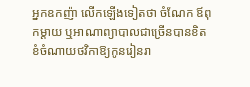អ្នកឧកញ៉ា លើកឡើងទៀតថា ចំណែក ឪពុកម្ដាយ ឬអាណាព្យាបាលជាច្រើនបានខិតខំចំណាយថវិកាឱ្យកូនរៀនរា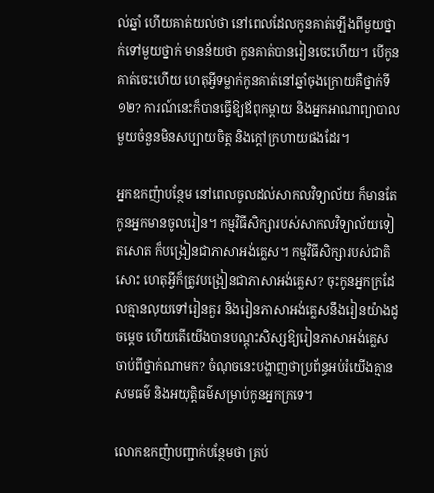ល់ឆ្នាំ ហើយគាត់យល់ថា នៅពេលដែលកូនគាត់ឡើងពីមួយថ្នាក់ទៅមួយថ្នាក់ មានន័យថា កូនគាត់បានរៀនចេះហើយ។ បើកូនគាត់ចេះហើយ ហេតុអ្វីទម្លាក់កូនគាត់នៅឆ្នាំចុងក្រោយគឺថ្នាក់ទី១២? ការណ៍នេះក៏បានធ្វើឱ្យឪពុកម្ដាយ និងអ្នកអាណាព្យាបាលមួយចំនួនមិនសប្បាយចិត្ត និងក្ដៅក្រហាយផងដែរ។

អ្នកឧកញ៉ាបន្ថែម នៅពេលចូលដល់សាកលវិទ្យាល័យ ក៏មានតែកូនអ្នកមានចូលរៀន។ កម្មវិធីសិក្សារបស់សាកលវិទ្យាល័យទៀតសោត ក៏បង្រៀនជាភាសាអង់គ្លេស។ កម្មវិធីសិក្សារបស់ជាតិសោះ ហេតុអ្វីក៏ត្រូវបង្រៀនជាភាសាអង់គ្លេស? ចុះកូនអ្នកក្រដែលគ្មានលុយទៅរៀនគួរ និងរៀនភាសាអង់គ្លេសនឹងរៀនយ៉ាងដូចម្ដេច ហើយតើយើងបានបណ្ដុះសិស្សឱ្យរៀនភាសាអង់គ្លេសចាប់ពីថ្នាក់ណាមក? ចំណុចនេះបង្ហាញថាប្រព័ន្ធអប់រំយើងគ្មានសមធម៌ និងអយុត្តិធម៌សម្រាប់កូនអ្នកក្រទេ។

លោកឧកញ៉ាបញ្ជាក់បន្ថែមថា គ្រប់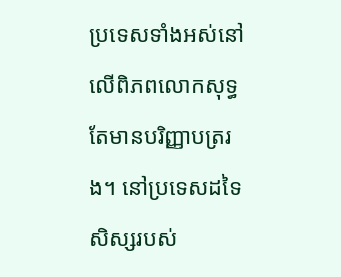ប្រទេសទាំងអស់នៅលើពិភពលោកសុទ្ធតែមានបរិញ្ញាបត្ររង។ នៅប្រទេសដទៃ សិស្សរបស់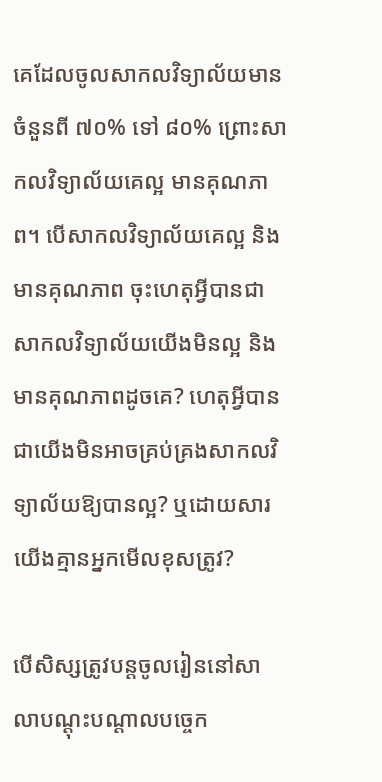គេដែលចូលសាកលវិទ្យាល័យមានចំនួនពី ៧០% ទៅ ៨០% ព្រោះសាកលវិទ្យាល័យគេល្អ មានគុណភាព។ បើសាកលវិទ្យាល័យគេល្អ និងមានគុណភាព ចុះហេតុអ្វីបានជាសាកលវិទ្យាល័យយើងមិនល្អ និងមានគុណភាពដូចគេ? ហេតុអ្វីបានជាយើងមិនអាចគ្រប់គ្រងសាកលវិទ្យាល័យឱ្យបានល្អ? ឬដោយសារយើងគ្មានអ្នកមើលខុសត្រូវ?

បើសិស្សត្រូវបន្តចូលរៀននៅសាលាបណ្ដុះបណ្ដាលបច្ចេក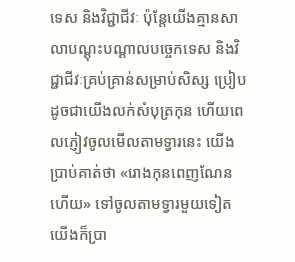ទេស និងវិជ្ជាជីវៈ ប៉ុន្តែយើងគ្មានសាលាបណ្ដុះបណ្ដាលបច្ចេកទេស និងវិជ្ជាជីវៈគ្រប់គ្រាន់សម្រាប់សិស្ស ប្រៀបដូចជាយើងលក់សំបុត្រកុន ហើយពេលភ្ញៀវចូលមើលតាមទ្វារនេះ យើងប្រាប់គាត់ថា «រោងកុនពេញណែនហើយ» ទៅចូលតាមទ្វារមួយទៀត យើងក៏ប្រា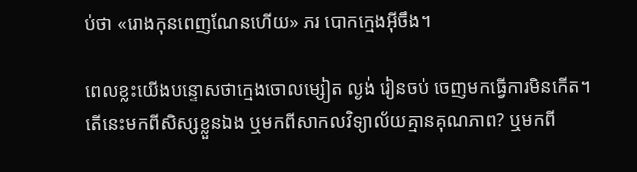ប់ថា «រោងកុនពេញណែនហើយ» ភរ បោកក្មេងអ៊ីចឹង។

ពេលខ្លះយើងបន្ទោសថាក្មេងចោលម្សៀត ល្ងង់ រៀនចប់ ចេញមកធ្វើការមិនកើត។ តើនេះមកពីសិស្សខ្លួនឯង ឬមកពីសាកលវិទ្យាល័យគ្មានគុណភាព? ឬមកពី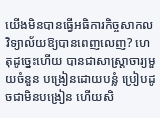យើងមិនបានធ្វើអធិការកិច្ចសាកលវិទ្យាល័យឱ្យបានពេញលេញ? ហេតុដូច្នេះហើយ បានជាសាស្ត្រាចារ្យមួយចំនួន បង្រៀនដោយបន្លំ ប្រៀបដូចជាមិនបង្រៀន ហើយសិ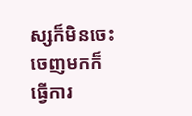ស្សក៏មិនចេះ ចេញមកក៏ធ្វើការ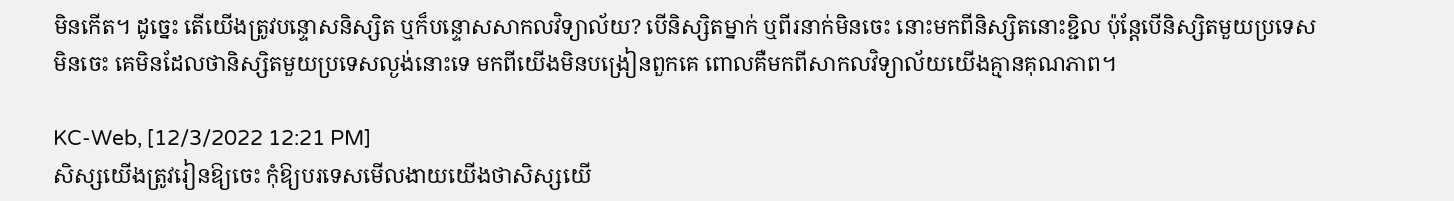មិនកើត។ ដូច្នេះ តើយើងត្រូវបន្ទោសនិស្សិត ឬក៏បន្ទោសសាកលវិទ្យាល័យ? បើនិស្សិតម្នាក់ ឬពីរនាក់មិនចេះ នោះមកពីនិស្សិតនោះខ្ជិល ប៉ុន្តែបើនិស្សិតមួយប្រទេសមិនចេះ គេមិនដែលថានិស្សិតមួយប្រទេសល្ងង់នោះទេ មកពីយើងមិនបង្រៀនពួកគេ ពោលគឺមកពីសាកលវិទ្យាល័យយើងគ្មានគុណភាព។

KC-Web, [12/3/2022 12:21 PM]
សិស្សយើងត្រូវរៀនឱ្យចេះ កុំឱ្យបរទេសមើលងាយយើងថាសិស្សយើ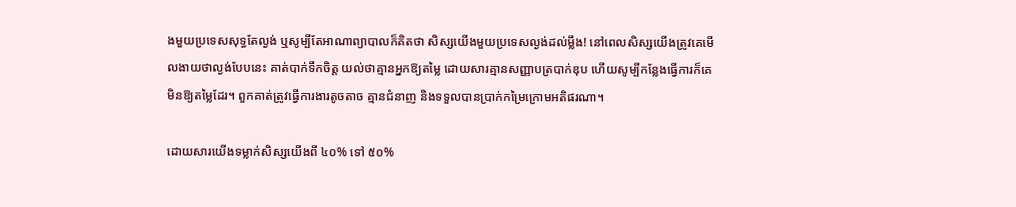ងមួយប្រទេសសុទ្ធតែល្ងង់ ឬសូម្បីតែអាណាព្យាបាលក៏គិតថា សិស្សយើងមួយប្រទេសល្ងង់ដល់ម្លឹង! នៅពេលសិស្សយើងត្រូវគេមើលងាយថាល្ងង់បែបនេះ គាត់បាក់ទឹកចិត្ត យល់ថាគ្មានអ្នកឱ្យតម្លៃ ដោយសារគ្មានសញ្ញាបត្របាក់ឌុប ហើយសូម្បីកន្លែងធ្វើការក៏គេមិនឱ្យតម្លៃដែរ។ ពួកគាត់ត្រូវធ្វើការងារតូចតាច គ្មានជំនាញ និងទទួលបានប្រាក់កម្រៃក្រោមអតិផរណា។

ដោយសារយើងទម្លាក់សិស្សយើងពី ៤០% ទៅ ៥០%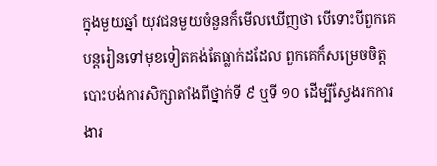ក្នុងមួយឆ្នាំ យុវជនមួយចំនួនក៏មើលឃើញថា បើទោះបីពួកគេបន្តរៀនទៅមុខទៀតគង់តែធ្លាក់ដដែល ពួកគេក៏សម្រេចចិត្តបោះបង់ការសិក្សាតាំងពីថ្នាក់ទី ៩ ឬទី ១០ ដើម្បីស្វែងរកការងារ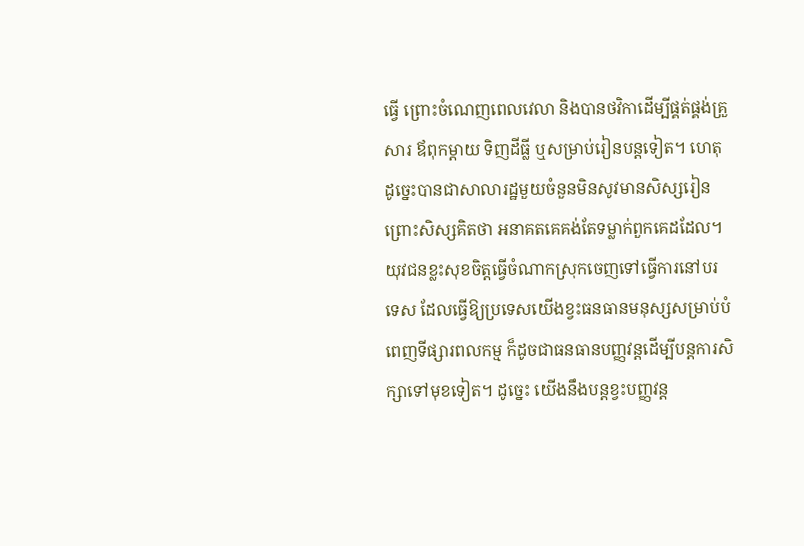ធ្វើ ព្រោះចំណេញពេលវេលា និងបានថវិកាដើម្បីផ្គត់ផ្គង់គ្រួសារ ឪពុកម្ដាយ ទិញដីធ្លី ឬសម្រាប់រៀនបន្ដទៀត។ ហេតុដូច្នេះបានជាសាលារដ្ឋមួយចំនួនមិនសូវមានសិស្សរៀន
ព្រោះសិស្សគិតថា អនាគតគេគង់តែទម្លាក់ពួកគេដដែល។ យុវជនខ្លះសុខចិត្តធ្វើចំណាកស្រុកចេញទៅធ្វើការនៅបរទេស ដែលធ្វើឱ្យប្រទេសយើងខ្វះធនធានមនុស្សសម្រាប់បំពេញទីផ្សារពលកម្ម ក៏ដូចជាធនធានបញ្ញវន្ដដើម្បីបន្តការសិក្សាទៅមុខទៀត។ ដូច្នេះ យើងនឹងបន្តខ្វះបញ្ញវន្ដ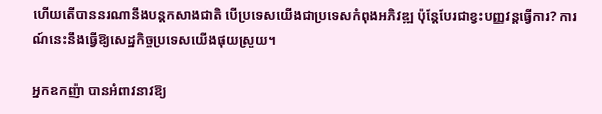ហើយតើបាននរណានឹងបន្តកសាងជាតិ បើប្រទេសយើងជាប្រទេសកំពុងអភិវឌ្ឍ ប៉ុន្តែបែរជាខ្វះបញ្ញវន្ដធ្វើការ? ការណ៍នេះនឹងធ្វើឱ្យសេដ្ឋកិច្ចប្រទេសយើងផុយស្រួយ។

អ្នកឧកញ៉ា បានអំពាវនាវឱ្យ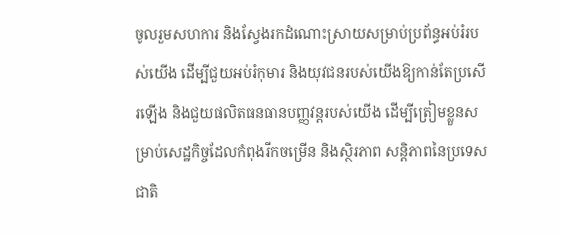ចូលរួមសហការ និងស្វែងរកដំណោះស្រាយសម្រាប់ប្រព័ន្ធអប់រំរបស់យើង ដើម្បីជួយអប់រំកុមារ និងយុវជនរបស់យើងឱ្យកាន់តែប្រសើរឡើង និងជួយផលិតធនធានបញ្ញវន្ដរបស់យើង ដើម្បីត្រៀមខ្លួនសម្រាប់សេដ្ឋកិច្ចដែលកំពុងរីកចម្រើន និងស្ថិរភាព សន្តិភាពនៃប្រទេសជាតិ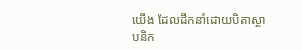យើង ដែលដឹកនាំដោយបិតាស្ថាបនិក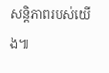សន្តិភាពរបស់យើង៕